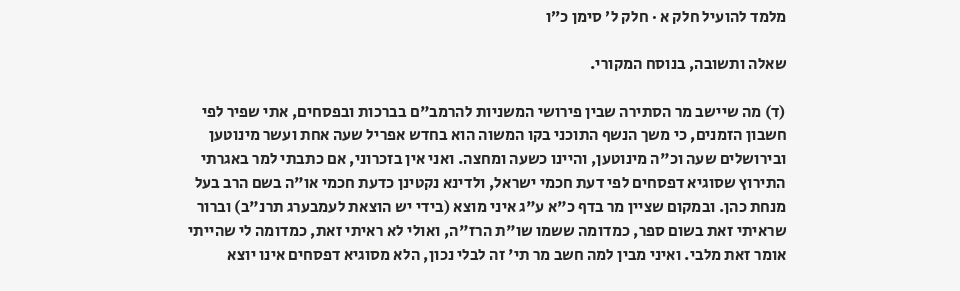מלמד להועיל חלק א · חלק ל׳ סימן כ״ו

שאלה ותשובה, בנוסח המקורי.

(ד) מה שיישב מר הסתירה שבין פירושי המשניות להרמב"ם בברכות ובפסחים, אתי שפיר לפי חשבון הזמנים, כי משך הנשף התוכני בקו המשוה הוא בחדש אפריל שעה אחת ועשר מינוטען ובירושלים שעה וכ"ה מינוטען, והיינו כשעה ומחצה. ואני אין בזכרוני, אם כתבתי למר באגרתי התירוץ שסוגיא דפסחים לפי דעת חכמי ישראל, ולדינא נקטינן כדעת חכמי או"ה בשם הרב בעל מנחת כהן. ובמקום שציין מר בדף כ"א ע"ג איני מוצא (בידי יש הוצאת לעמבערג תרנ"ב) וברור שראיתי זאת בשום ספר, כמדומה ששמו שו"ת הרז"ה, ואולי לא ראיתי זאת, כמדומה לי שהייתי אומר זאת מלבי. ואיני מבין למה חשב מר תי' זה לבלי נכון, הלא מסוגיא דפסחים אינו יוצא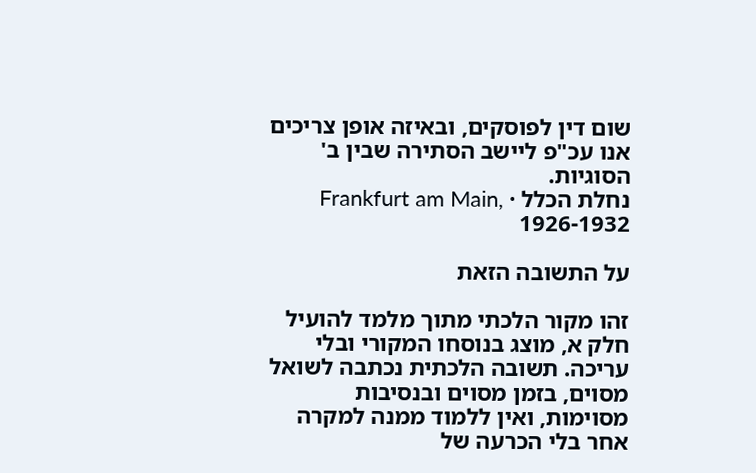שום דין לפוסקים, ובאיזה אופן צריכים אנו עכ"פ ליישב הסתירה שבין ב' הסוגיות.
נחלת הכלל · Frankfurt am Main, 1926-1932

על התשובה הזאת

זהו מקור הלכתי מתוך מלמד להועיל חלק א, מוצג בנוסחו המקורי ובלי עריכה. תשובה הלכתית נכתבה לשואל מסוים, בזמן מסוים ובנסיבות מסוימות, ואין ללמוד ממנה למקרה אחר בלי הכרעה של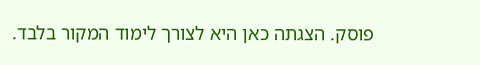פוסק. הצגתה כאן היא לצורך לימוד המקור בלבד.